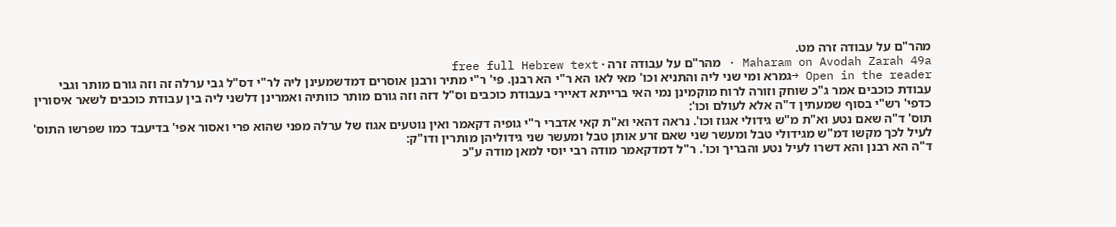מהר"ם על עבודה זרה מט.
Maharam on Avodah Zarah 49a · מהר"ם על עבודה זרה · free full Hebrew text
Open in the reader →גמרא ומי שני ליה והתניא וכו' מאי לאו הא ר"י הא רבנן. פי' ר"י מתיר ורבנן אוסרים דמדשמעינן ליה לר"י דס"ל גבי ערלה זה וזה גורם מותר וגבי עבודת כוכבים אמר ג"כ שוחק וזורה לרוח מוקמינן נמי האי ברייתא דאיירי בעבודת כוכבים וס"ל דזה וזה גורם מותר כוותיה ואמרינן דלשני ליה בין עבודת כוכבים לשאר איסורין כדפי' רש"י בסוף שמעתין ד"ה אלא לעולם וכו':
תוס' ד"ה שאם נטע וא"ת מ"ש גידולי אגוז וכו'. נראה דהאי וא"ת קאי אדברי ר"י גופיה דקאמר ואין נוטעים אגוז של ערלה מפני שהוא פרי ואסור אפי' בדיעבד כמו שפרשו התוס' לעיל לכך מקשו דמ"ש מגידולי טבל ומעשר שני שאם זרע אותן טבל ומעשר שני גידוליהן מותרין ודו"ק:
ד"ה הא רבנן והא דשרו לעיל נטע והבריך וכו'. ר"ל דמדקאמר מודה רבי יוסי למאן מודה ע"כ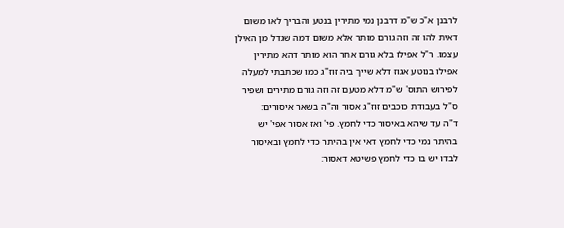לרבנן א"כ ש"מ דרבנן נמי מתירין בנטע והבריך לאו משום דאית להו זה וזה גורם מותר אלא משום דמה שגדל מן האילן עצמו. ר"ל אפילו בלא גורם אחר הוא מותר דהא מתירין אפילו בנוטע אגוז דלא שייך ביה זוז"ג כמו שכתבתי למעלה לפירוש התוס' ש"מ דלא מטעם זה וזה גורם מתירים ושפיר ס"ל בעבודת כוכבים זוז"ג אסור וה"ה בשאר איסורים:
ד"ה עד שיהא באיסור כדי לחמץ. פי' ואז אסור אפי' יש בהיתר נמי כדי לחמץ דאי אין בהיתר כדי לחמץ ובאיסור לבדו יש בו כדי לחמץ פשיטא דאסור: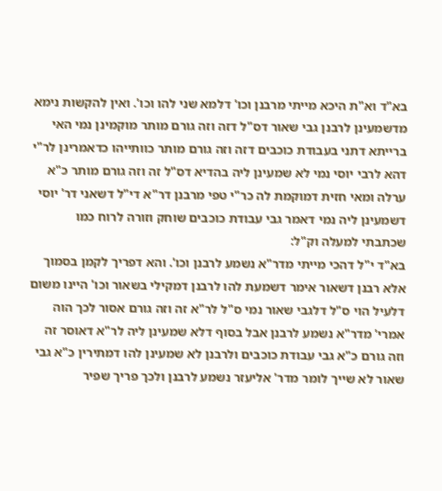בא"ד וא"ת היכא מייתי מרבנן וכו' דלמא שני להו וכו'. ואין להקשות נימא מדשמעינן לרבנן גבי שאור דס"ל דזה וזה גורם מותר מוקמינן נמי האי ברייתא דתני בעבודת כוכבים דזה וזה גורם מותר כוותייהו כדאמרינן לר"י דהא לרבי יוסי נמי לא שמעינן ליה בהדיא דס"ל זה וזה גורם מותר כ"א ערלה ומאי חזית דמוקמת לה כר"י טפי מרבנן דר"א די"ל דשאני דר' יוסי דשמעינן ליה נמי דאמר גבי עבודת כוכבים שוחק וזורה לרוח כמו שכתבתי למעלה וק"ל:
בא"ד י"ל דהכי מייתי מדר"א נשמע לרבנן וכו'. והא דפריך לקמן בסמוך אלא רבנן דשאור אימר דשמעת להו לרבנן דמקילי בשאור וכו' היינו משום דלעיל הוי ס"ל דלגבי שאור נמי ס"ל לר"א זה וזה גורם אסור לכך הוה אמרי' מדר"א נשמע לרבנן אבל בסוף דלא שמעינן ליה לר"א דאוסר זה וזה גורם כ"א גבי עבודת כוכבים ולרבנן לא שמעינן להו דמתירין כ"א גבי שאור לא שייך לומר מדר' אליעזר נשמע לרבנן ולכך פריך שפיר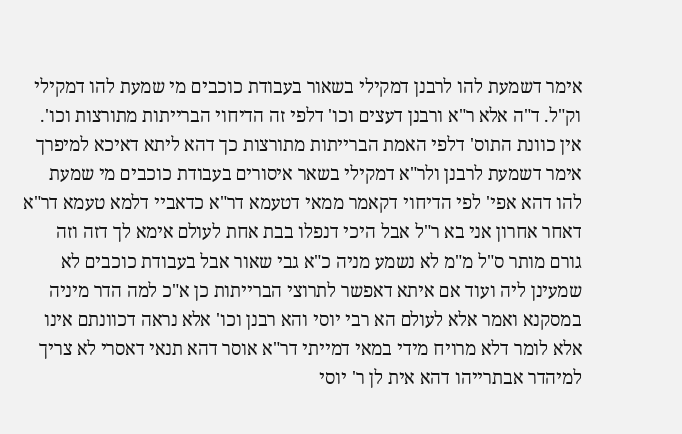אימר דשמעת להו לרבנן דמקילי בשאור בעבודת כוכבים מי שמעת להו דמקילי וק"ל. ד"ה אלא ר"א ורבנן דעצים וכו' דלפי זה הדיחוי הברייתות מתורצות וכו'. אין כוונת התוס' דלפי האמת הברייתות מתורצות כך דהא ליתא דאיכא למיפרך אימר דשמעת לרבנן ולר"א דמקילי בשאר איסורים בעבודת כוכבים מי שמעת להו דהא אפי' לפי הדיחוי דקאמר ממאי דטעמא דר"א כדאביי דלמא טעמא דר"א דאחר אחרון אני בא ר"ל אבל היכי דנפלו בבת אחת לעולם אימא לך דזה וזה גורם מותר ס"ל מ"מ לא נשמע מניה כ"א גבי שאור אבל בעבודת כוכבים לא שמעינן ליה ועוד אם איתא דאפשר לתרוצי הברייתות כן א"כ למה הדר מיניה במסקנא ואמר אלא לעולם הא רבי יוסי והא רבנן וכו' אלא נראה דכוונתם אינו אלא לומר דלא מרויח מידי במאי דמייתי דר"א אוסר דהא תנאי דאסרי לא צריך למיהדר אבתרייהו דהא אית לן ר' יוסי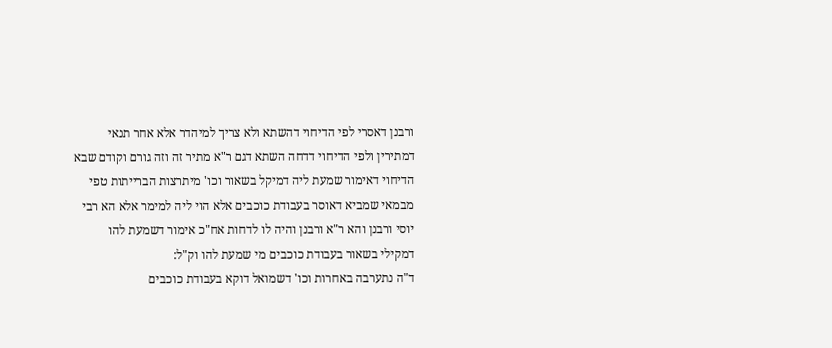ורבנן דאסרי לפי הדיחוי דהשתא ולא צריך למיהדר אלא אחר תנאי דמתירין ולפי הדיחוי דדחה השתא דגם ר"א מתיר זה וזה גורם וקודם שבא הדיחוי דאימור שמעת ליה דמיקל בשאור וכו' מיתרצות הברייתות טפי מבמאי שמביא דאוסר בעבודת כוכבים אלא הוי ליה למימר אלא הא רבי יוסי ורבנן והא ר"א ורבנן והיה לו לדחות אח"כ אימור דשמעת להו דמקילי בשאור בעבודת כוכבים מי שמעת להו וק"ל:
ד"ה נתערבה באחרות וכו' דשמואל דוקא בעבודת כוכבים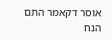אוסר דקאמר התם הנח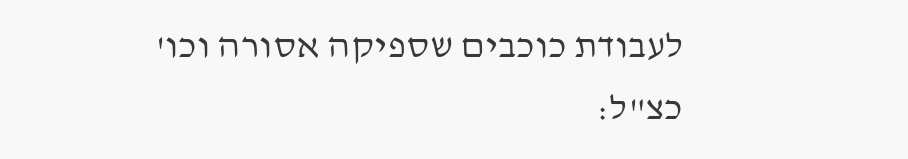לעבודת כוכבים שספיקה אסורה וכו' כצ"ל: